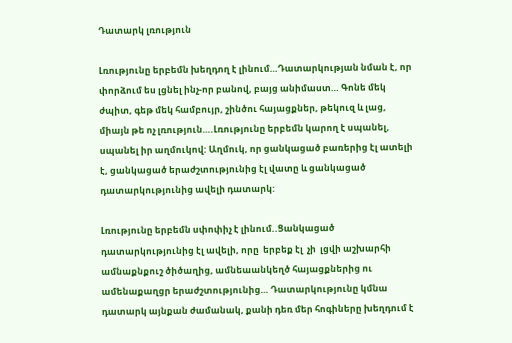Դատարկ լռություն

Լռությունը երբեմն խեղդող է լինում…Դատարկության նման է, որ փորձում ես լցնել ինչ-որ բանով, բայց անիմաստ… Գոնե մեկ ժպիտ, գեթ մեկ համբույր, շինծու հայացքներ, թեկուզ և լաց, միայն թե ոչ լռություն….Լռությունը երբեմն կարող է սպանել, սպանել իր աղմուկով: Աղմուկ, որ ցանկացած բառերից էլ ատելի է, ցանկացած երաժշտությունից էլ վատը և ցանկացած դատարկությունից ավելի դատարկ:

Լռությունը երբեմն սփոփիչ է լինում..Ցանկացած դատարկությունից էլ ավելի, որը  երբեք էլ  չի  լցվի աշխարհի ամնաքնքուշ ծիծաղից, ամնեաանկեղծ հայացքներից ու ամենաքաղցր երաժշտությունից… Դատարկությունը կմնա դատարկ այնքան ժամանակ, քանի դեռ մեր հոգիները խեղդում է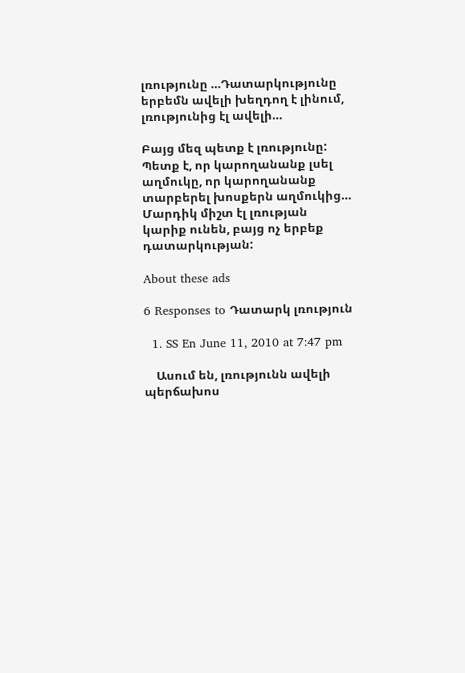լռությունը …Դատարկությունը երբեմն ավելի խեղդող է լինում, լռությունից էլ ավելի…

Բայց մեզ պետք է լռությունը: Պետք է, որ կարողանանք լսել աղմուկը, որ կարողանանք տարբերել խոսքերն աղմուկից… Մարդիկ միշտ էլ լռության կարիք ունեն, բայց ոչ երբեք դատարկության:

About these ads

6 Responses to Դատարկ լռություն

  1. SS En June 11, 2010 at 7:47 pm

    Ասում են, լռությունն ավելի պերճախոս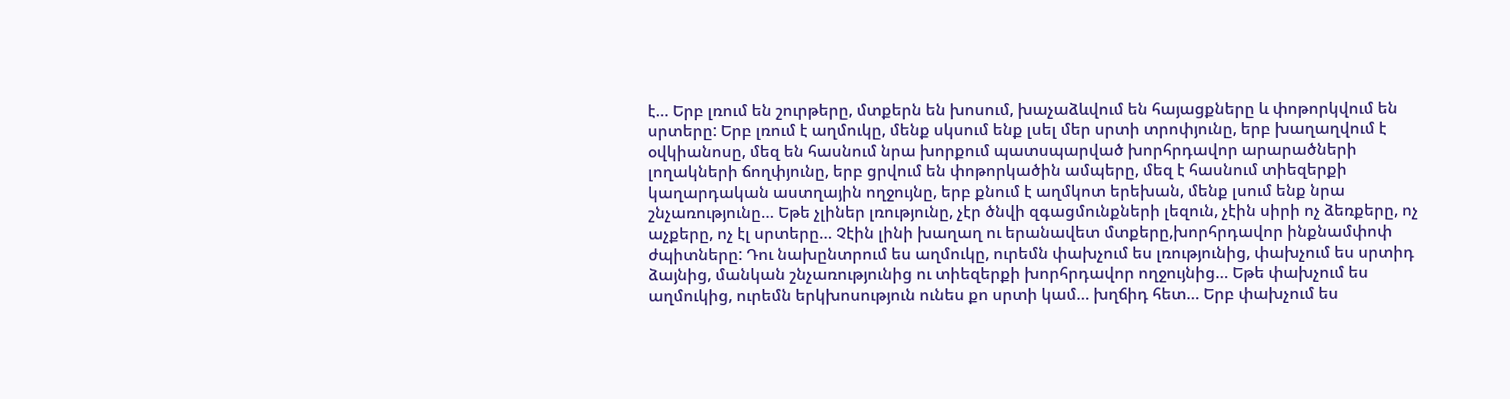է… Երբ լռում են շուրթերը, մտքերն են խոսում, խաչաձևվում են հայացքները և փոթորկվում են սրտերը: Երբ լռում է աղմուկը, մենք սկսում ենք լսել մեր սրտի տրոփյունը, երբ խաղաղվում է օվկիանոսը, մեզ են հասնում նրա խորքում պատսպարված խորհրդավոր արարածների լողակների ճողփյունը, երբ ցրվում են փոթորկածին ամպերը, մեզ է հասնում տիեզերքի կաղարդական աստղային ողջույնը, երբ քնում է աղմկոտ երեխան, մենք լսում ենք նրա շնչառությունը… Եթե չլիներ լռությունը, չէր ծնվի զգացմունքների լեզուն, չէին սիրի ոչ ձեռքերը, ոչ աչքերը, ոչ էլ սրտերը… Չէին լինի խաղաղ ու երանավետ մտքերը,խորհրդավոր ինքնամփոփ ժպիտները: Դու նախընտրում ես աղմուկը, ուրեմն փախչում ես լռությունից, փախչում ես սրտիդ ձայնից, մանկան շնչառությունից ու տիեզերքի խորհրդավոր ողջույնից… Եթե փախչում ես աղմուկից, ուրեմն երկխոսություն ունես քո սրտի կամ… խղճիդ հետ… Երբ փախչում ես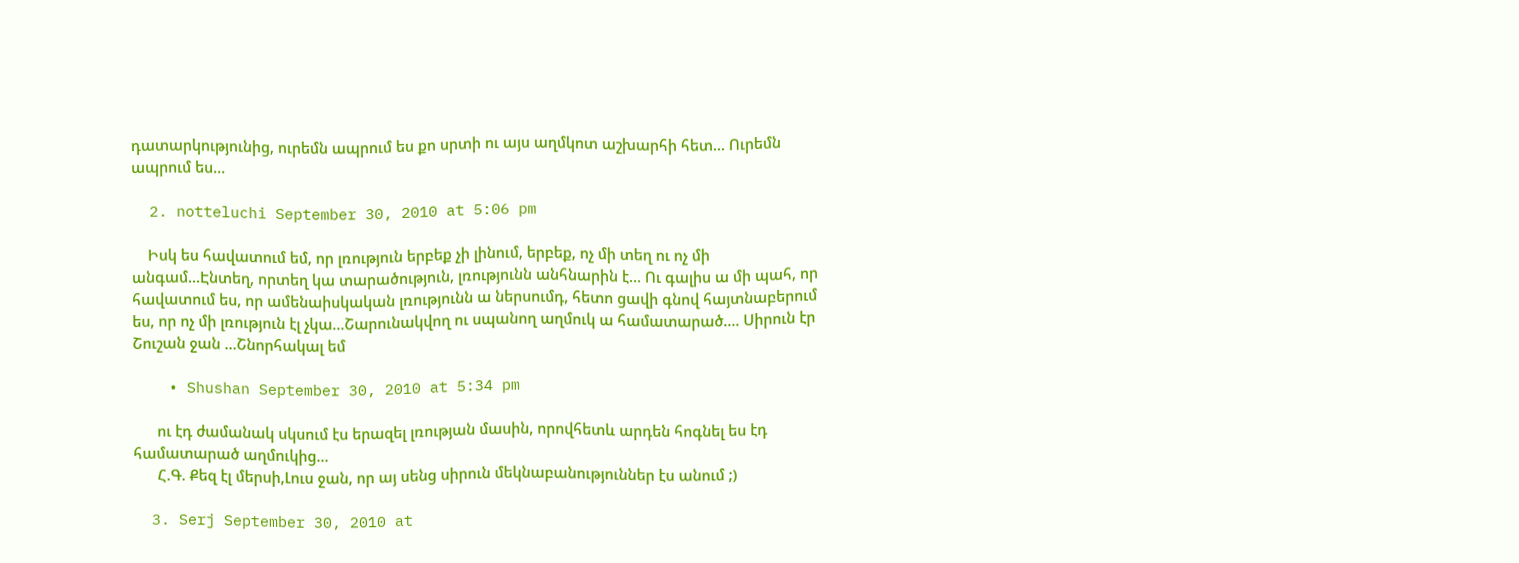դատարկությունից, ուրեմն ապրում ես քո սրտի ու այս աղմկոտ աշխարհի հետ… Ուրեմն ապրում ես…

  2. notteluchi September 30, 2010 at 5:06 pm

    Իսկ ես հավատում եմ, որ լռություն երբեք չի լինում, երբեք, ոչ մի տեղ ու ոչ մի անգամ…Էնտեղ, որտեղ կա տարածություն, լռությունն անհնարին է… Ու գալիս ա մի պահ, որ հավատում ես, որ ամենաիսկական լռությունն ա ներսումդ, հետո ցավի գնով հայտնաբերում ես, որ ոչ մի լռություն էլ չկա…Շարունակվող ու սպանող աղմուկ ա համատարած…. Սիրուն էր Շուշան ջան …Շնորհակալ եմ

    • Shushan September 30, 2010 at 5:34 pm

      ու էդ ժամանակ սկսում էս երազել լռության մասին, որովհետև արդեն հոգնել ես էդ համատարած աղմուկից…
      Հ.Գ. Քեզ էլ մերսի,Լուս ջան, որ այ սենց սիրուն մեկնաբանություններ էս անում ;)

  3. Serj September 30, 2010 at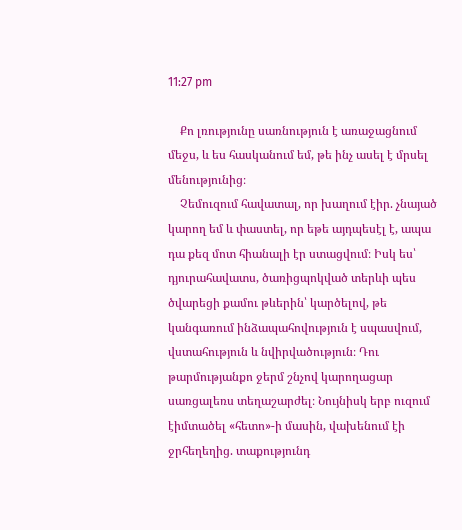11:27 pm

    Քո լռությունը սառնություն է առաջացնում մեջս, և ես հասկանում եմ, թե ինչ ասել է մրսել մենությունից։
    Չեմուզում հավատալ, որ խաղում էիր. չնայած կարող եմ և փաստել, որ եթե այդպեսէլ է, ապա դա քեզ մոտ հիանալի էր ստացվում։ Իսկ ես՝ դյուրահավատս, ծառիցպոկված տերևի պես ծվարեցի քամու թևերին՝ կարծելով, թե կանգառում ինձապահովություն է սպասվում, վստահություն և նվիրվածություն։ Դու թարմությանքո ջերմ շնչով կարողացար սառցալեռս տեղաշարժել։ Նույնիսկ երբ ուզում էիմտածել «հետո»-ի մասին, վախենում էի ջրհեղեղից. տաքությունդ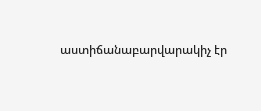աստիճանաբարվարակիչ էր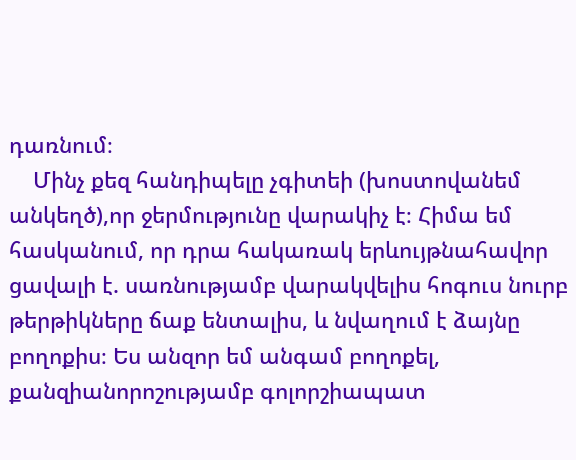դառնում։
    Մինչ քեզ հանդիպելը չգիտեի (խոստովանեմ անկեղծ),որ ջերմությունը վարակիչ է։ Հիմա եմ հասկանում, որ դրա հակառակ երևույթնահավոր ցավալի է. սառնությամբ վարակվելիս հոգուս նուրբ թերթիկները ճաք ենտալիս, և նվաղում է ձայնը բողոքիս։ Ես անզոր եմ անգամ բողոքել, քանզիանորոշությամբ գոլորշիապատ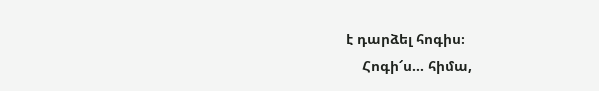է դարձել հոգիս։
    Հոգի՜ս… հիմա,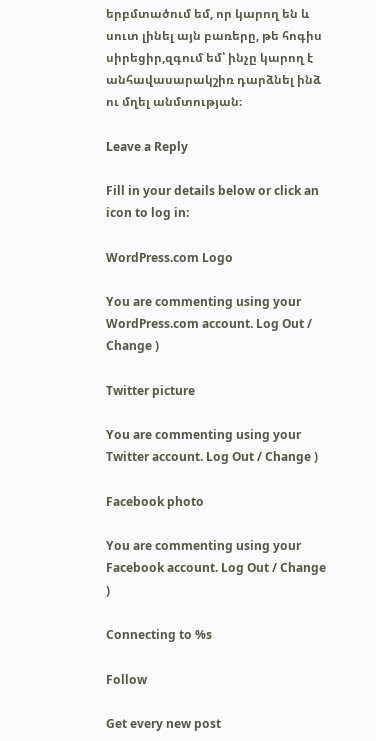երբմտածում եմ, որ կարող են և սուտ լինել այն բառերը, թե հոգիս սիրեցիր,զգում եմ՝ ինչը կարող է անհավասարակշիռ դարձնել ինձ ու մղել անմտության։

Leave a Reply

Fill in your details below or click an icon to log in:

WordPress.com Logo

You are commenting using your WordPress.com account. Log Out / Change )

Twitter picture

You are commenting using your Twitter account. Log Out / Change )

Facebook photo

You are commenting using your Facebook account. Log Out / Change )

Connecting to %s

Follow

Get every new post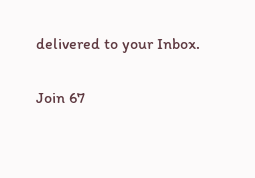delivered to your Inbox.

Join 67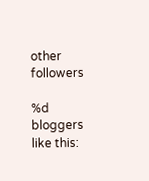other followers

%d bloggers like this: